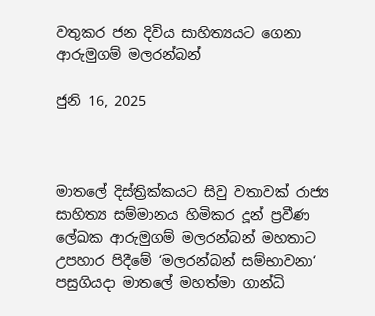වතුකර ජන දිවිය සාහිත්‍යයට ගෙනා ආරුමුගම් මලරන්බන්

ජුනි 16, 2025



මාතලේ දිස්ත්‍රික්කයට සිවු වතාවක් රාජ්‍ය සාහිත්‍ය සම්මානය හිමිකර දූන් ප්‍රවීණ ලේඛක ආරුමුගම් මලරන්බන් මහතාට උපහාර පිදීමේ ‘මලරන්බන් සම්භාවනා‘ පසුගියදා මාතලේ මහත්මා ගාන්ධි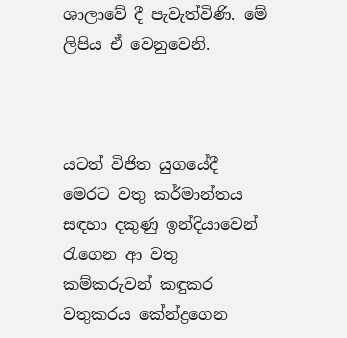ශාලාවේ දී පැවැත්විණි. මේ ලිපිය ඒ වෙනුවෙනි.



යටත් විජිත යුගයේදී මෙරට වතු කර්මාන්තය සඳහා දකුණු ඉන්දියාවෙන් රැගෙන ආ වතු කම්කරුවන් කඳුකර වතුකරය කේන්ද්‍රගෙන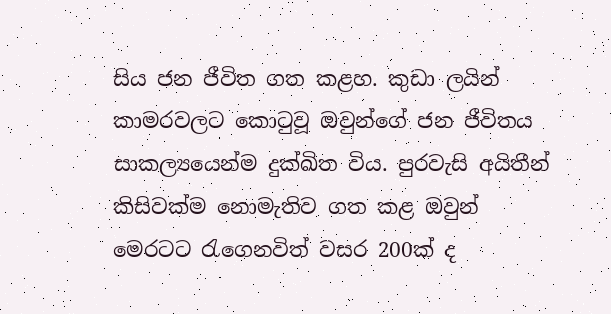සිය ජන ජීවිත ගත කළහ. කුඩා ලයින් කාමරවලට කොටුවූ ඔවුන්ගේ ජන ජීවිතය සාකල්‍යයෙන්ම දුක්ඛිත විය. පුරවැසි අයිතීන් කිසිවක්ම නොමැතිව ගත කළ ඔවුන් මෙරටට රැගෙනවිත් වසර 200ක් ද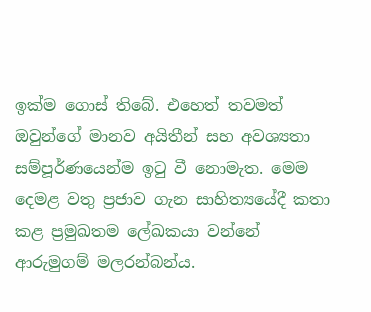ඉක්ම ගොස් තිබේ. එහෙත් තවමත් ඔවුන්ගේ මානව අයිතීන් සහ අවශ්‍යතා සම්පූර්ණයෙන්ම ඉටු වී නොමැත. මෙම දෙමළ වතු ප්‍රජාව ගැන සාහිත්‍යයේදී කතා කළ ප්‍රමුඛතම ලේඛකයා වන්නේ ආරුමුගම් මලරන්බන්ය.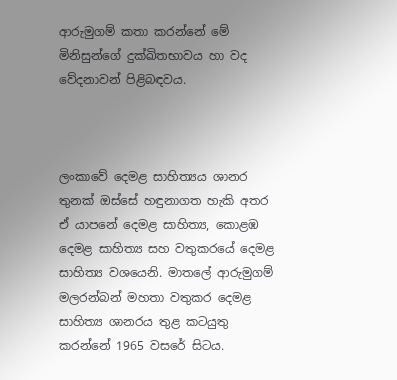ආරුමුගම් කතා කරන්නේ මේ මිනිසුන්ගේ දුක්ඛිතභාවය හා වද වේදනාවන් පිළිබඳවය.



ලංකාවේ දෙමළ සාහිත්‍යය ශානර තුනක් ඔස්සේ හඳුනාගත හැකි අතර ඒ යාපනේ දෙමළ සාහිත්‍ය, කොළඹ දෙමළ සාහිත්‍ය සහ වතුකරයේ දෙමළ සාහිත්‍ය වශයෙනි. මාතලේ ආරුමුගම් මලරන්බන් මහතා වතුකර දෙමළ සාහිත්‍ය ශානරය තුළ කටයුතු කරන්නේ 1965 වසරේ සිටය.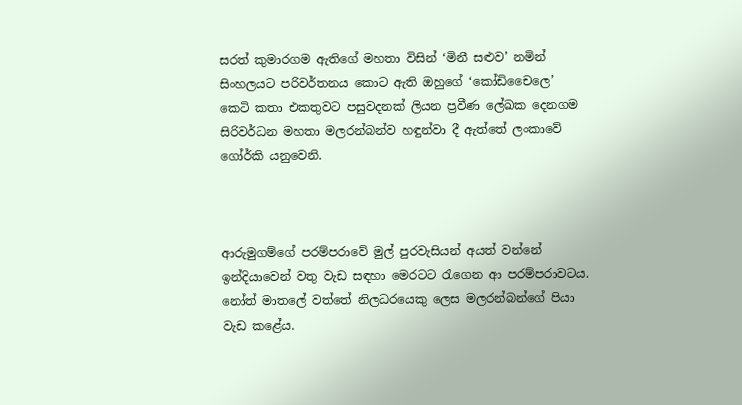සරත් කුමාරගම ඇතිගේ මහතා විසින් ‘මිනී සළුව’ නමින් සිංහලයට පරිවර්තනය කොට ඇති ඔහුගේ ‘කෝඩිචෛලෙ’ කෙටි කතා එකතුවට පසුවදනක් ලියන ප්‍රවීණ ලේඛක දෙනගම සිරිවර්ධන මහතා මලරන්බන්ව හඳුන්වා දී ඇත්තේ ලංකාවේ ගෝර්කි යනුවෙනි.



ආරුමුගම්ගේ පරම්පරාවේ මුල් පුරවැසියන් අයත් වන්නේ ඉන්දියාවෙන් වතු වැඩ සඳහා මෙරටට රැගෙන ආ පරම්පරාවටය. නෝත් මාතලේ වත්තේ නිලධරයෙකු ලෙස මලරන්බන්ගේ පියා වැඩ කළේය.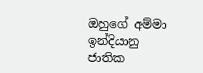ඔහුගේ අම්මා ඉන්දියානු ජාතික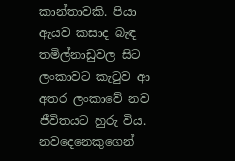කාන්තාවකි. පියා ඇයව කසාද බැඳ තමිල්නාඩුවල සිට ලංකාවට කැටුව ආ අතර ලංකාවේ නව ජීවිතයට හුරු විය. නවදෙනෙකුගෙන්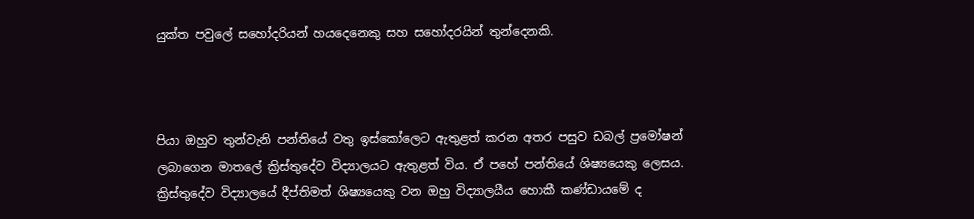යුක්ත පවුලේ සහෝදරියන් හයදෙනෙකු සහ සහෝදරයින් තුන්දෙනකි.



පියා ඔහුව තුන්වැනි පන්තියේ වතු ඉස්කෝලෙට ඇතුළත් කරන අතර පසුව ඩබල් ප්‍රමෝෂන් ලබාගෙන මාතලේ ක්‍රිස්තුදේව විද්‍යාලයට ඇතුළත් විය. ඒ පහේ පන්තියේ ශිෂ්‍යයෙකු ලෙසය. ක්‍රිස්තුදේව විද්‍යාලයේ දීප්තිමත් ශිෂ්‍යයෙකු වන ඔහු විද්‍යාලයීය හොකී කණ්ඩායමේ ද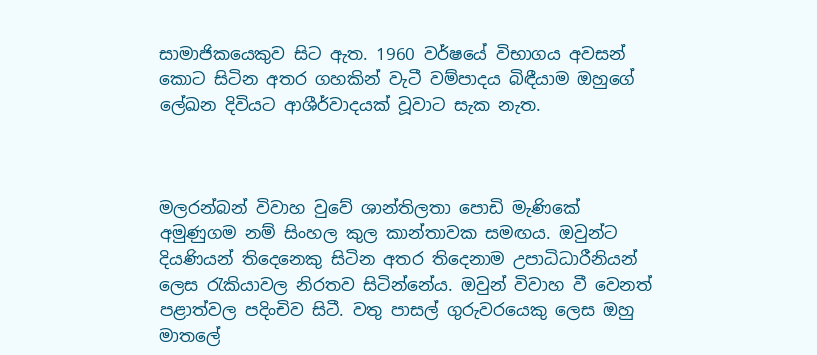සාමාජිකයෙකුව සිට ඇත. 1960 වර්ෂයේ විභාගය අවසන් කොට සිටින අතර ගහකින් වැටී වම්පාදය බිඳීයාම ඔහුගේ ලේඛන දිවියට ආශීර්වාදයක් වූවාට සැක නැත.



මලරන්බන් විවාහ වුවේ ශාන්තිලතා පොඩි මැණිකේ අමුණුගම නම් සිංහල කුල කාන්තාවක සමඟය. ඔවුන්ට දියණියන් තිදෙනෙකු සිටින අතර තිදෙනාම උපාධිධාරීනියන් ලෙස රැකියාවල නිරතව සිටින්නේය. ඔවුන් විවාහ වී වෙනත් පළාත්වල පදිංචිව සිටී. වතු පාසල් ගුරුවරයෙකු ලෙස ඔහු මාතලේ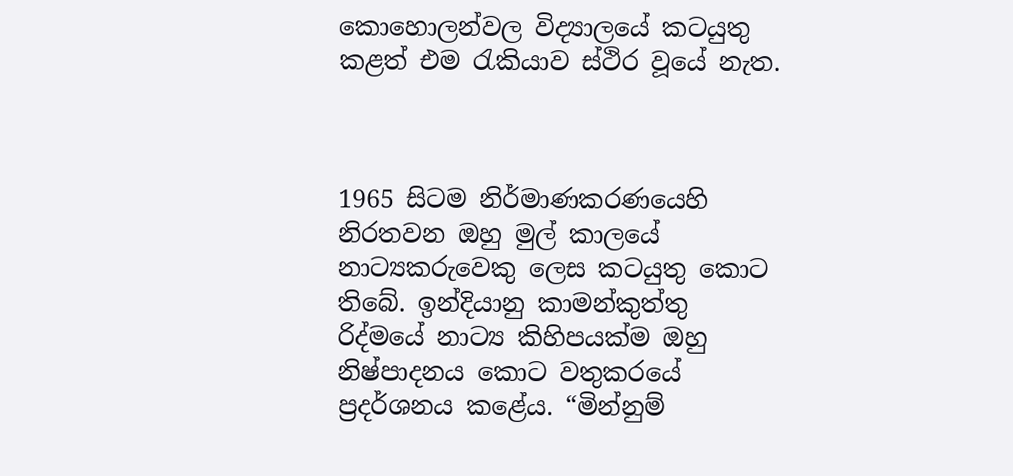කොහොලන්වල විද්‍යාලයේ කටයුතු කළත් එම රැකියාව ස්ථිර වූයේ නැත.



1965 සිටම නිර්මාණකරණයෙහි නිරතවන ඔහු මුල් කාලයේ නාට්‍යකරුවෙකු ලෙස කටයුතු කොට තිබේ. ඉන්දියානු කාමන්කුත්තු රිද්මයේ නාට්‍ය කිහිපයක්ම ඔහු නිෂ්පාදනය කොට වතුකරයේ ප්‍රදර්ශනය කළේය. “මින්නුම්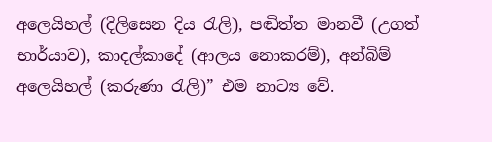අලෙයිහල් (දිලිසෙන දිය රැලි), පඬිත්ත මානවී (උගත් භාර්යාව), කාදල්කාදේ (ආලය නොකරම්), අන්බිම් අලෙයිහල් (කරුණා රැලි)” එම නාට්‍ය වේ.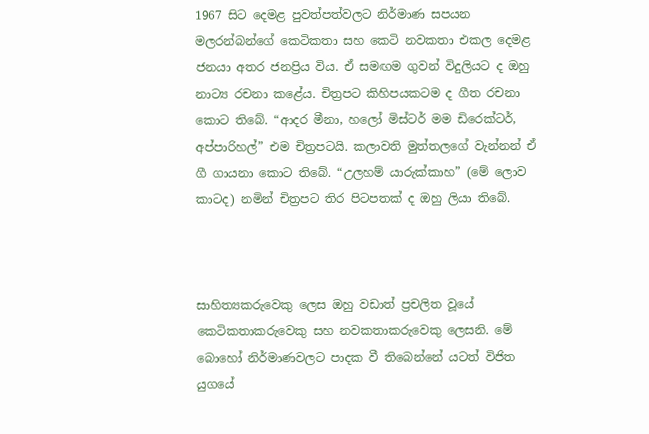1967 සිට දෙමළ පුවත්පත්වලට නිර්මාණ සපයන මලරන්බන්ගේ කෙටිකතා සහ කෙටි නවකතා එකල දෙමළ ජනයා අතර ජනප්‍රිය විය. ඒ සමඟම ගුවන් විදුලියට ද ඔහු නාට්‍ය රචනා කළේය. චිත්‍රපට කිහිපයකටම ද ගීත රචනා කොට තිබේ. “ආදර මීනා, හලෝ මිස්ටර් මම ඩිරෙක්ටර්, අප්පාරිහල්” එම චිත්‍රපටයි. කලාවති මුත්තලගේ වැන්නන් ඒ ගී ගායනා කොට තිබේ. “උලහම් යාරුක්කාහ” (මේ ලොව කාටද) නමින් චිත්‍රපට තිර පිටපතක් ද ඔහු ලියා තිබේ.



සාහිත්‍යකරුවෙකු ලෙස ඔහු වඩාත් ප්‍රචලිත වූයේ කෙටිකතාකරුවෙකු සහ නවකතාකරුවෙකු ලෙසනි. මේ බොහෝ නිර්මාණවලට පාදක වී තිබෙන්නේ යටත් විජිත යුගයේ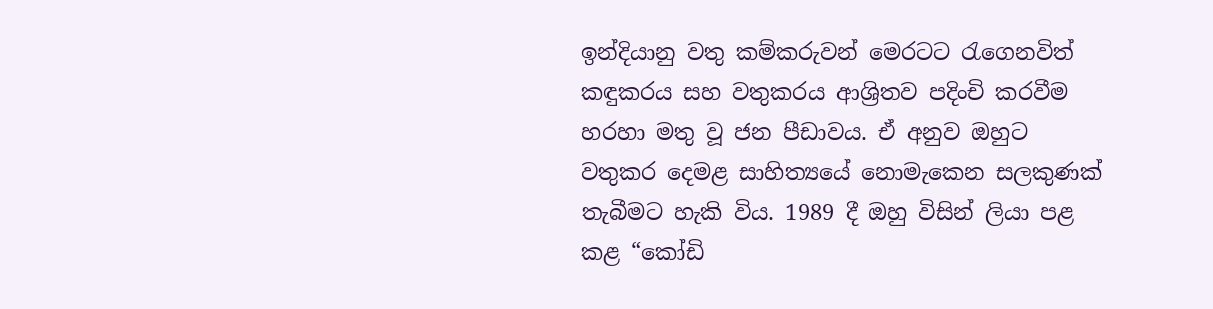ඉන්දියානු වතු කම්කරුවන් මෙරටට රැගෙනවිත් කඳුකරය සහ වතුකරය ආශ්‍රිතව පදිංචි කරවීම හරහා මතු වූ ජන පීඩාවය. ඒ අනුව ඔහුට වතුකර දෙමළ සාහිත්‍යයේ නොමැකෙන සලකුණක් තැබීමට හැකි විය. 1989 දී ඔහු විසින් ලියා පළ කළ “කෝඩි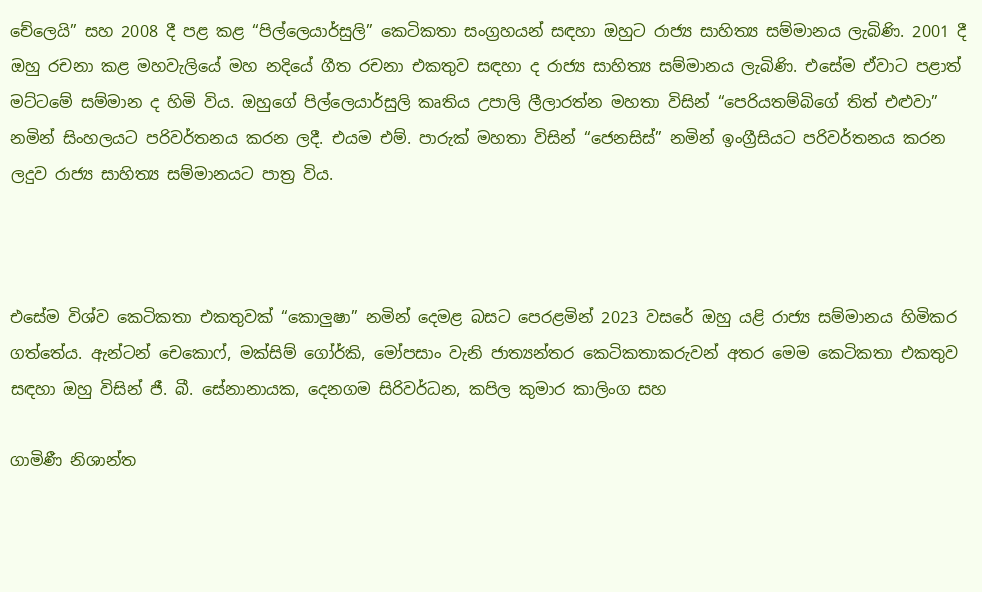චේලෙයි” සහ 2008 දී පළ කළ “පිල්ලෙයාර්සුලි” කෙටිකතා සංග්‍රහයන් සඳහා ඔහුට රාජ්‍ය සාහිත්‍ය සම්මානය ලැබිණි. 2001 දී ඔහු රචනා කළ මහවැලියේ මහ නදියේ ගීත රචනා එකතුව සඳහා ද රාජ්‍ය සාහිත්‍ය සම්මානය ලැබිණි. එසේම ඒවාට පළාත් මට්ටමේ සම්මාන ද හිමි විය. ඔහුගේ පිල්ලෙයාර්සුලි කෘතිය උපාලි ලීලාරත්න මහතා විසින් “පෙරියතම්බිගේ තිත් එළුවා” නමින් සිංහලයට පරිවර්තනය කරන ලදී. එයම එම්. පාරුක් මහතා විසින් “ජෙනසිස්” නමින් ඉංග්‍රීසියට පරිවර්තනය කරන ලදුව රාජ්‍ය සාහිත්‍ය සම්මානයට පාත්‍ර විය.



එසේම විශ්ව කෙටිකතා එකතුවක් “කොලුෂා” නමින් දෙමළ බසට පෙරළමින් 2023 වසරේ ඔහු යළි රාජ්‍ය සම්මානය හිමිකර ගත්තේය. ඇන්ටන් චෙකොෆ්, මක්සිම් ගෝර්කි, මෝපසාං වැනි ජාත්‍යන්තර කෙටිකතාකරුවන් අතර මෙම කෙටිකතා එකතුව සඳහා ඔහු විසින් ජී. බී. සේනානායක, දෙනගම සිරිවර්ධන, කපිල කුමාර කාලිංග සහ

ගාමිණී නිශාන්ත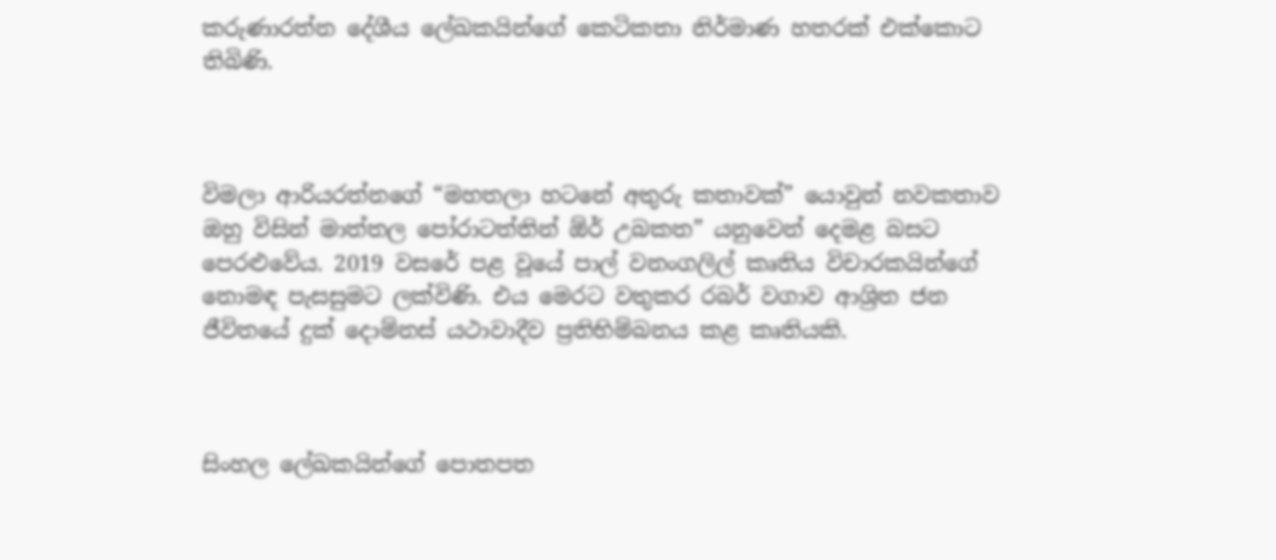කරුණාරත්න දේශීය ලේඛකයින්ගේ කෙටිකතා නිර්මාණ හතරක් එක්කොට තිබිණි.



විමලා ආරියරත්නගේ “මහතලා හටනේ අතුරු කතාවක්” යොවුන් නවකතාව ඔහු විසින් මාත්තල පෝරාටත්තින් ඕර් උබකත” යනුවෙන් දෙමළ බසට පෙරළුවේය. 2019 වසරේ පළ වූයේ පාල් වනංගලිල් කෘතිය විචාරකයින්ගේ නොමඳ පැසසුමට ලක්විණි. එය මෙරට වතුකර රබර් වගාව ආශ්‍රිත ජන ජීවිතයේ දුක් දොම්නස් යථාවාදීව ප්‍රතිභිම්බනය කළ කෘතියකි.



සිංහල ලේඛකයින්ගේ පොතපත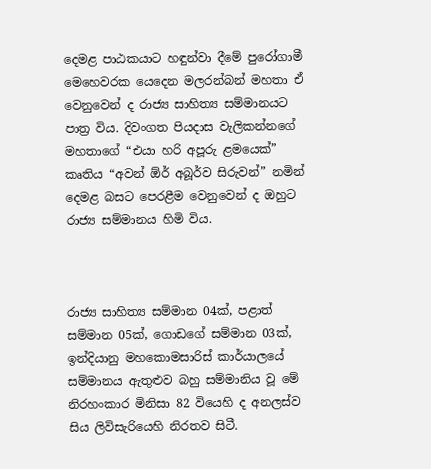දෙමළ පාඨකයාට හඳුන්වා දීමේ පුරෝගාමී මෙහෙවරක යෙදෙන මලරන්බන් මහතා ඒ වෙනුවෙන් ද රාජ්‍ය සාහිත්‍ය සම්මානයට පාත්‍ර විය. දිවංගත පියදාස වැලිකන්නගේ මහතාගේ “එයා හරි අපූරු ළමයෙක්” කෘතිය “අවන් ඕර් අබූර්ව සිරුවන්” නමින් දෙමළ බසට පෙරළීම වෙනුවෙන් ද ඔහුට රාජ්‍ය සම්මානය හිමි විය.



රාජ්‍ය සාහිත්‍ය සම්මාන 04ක්, පළාත් සම්මාන 05ක්, ගොඩගේ සම්මාන 03ක්, ඉන්දියානු මහකොමසාරිස් කාර්යාලයේ සම්මානය ඇතුළුව බහු සම්මානිය වූ මේ නිරහංකාර මිනිසා 82 වියෙහි ද අනලස්ව සිය ලිවිසැරියෙහි නිරතව සිටී.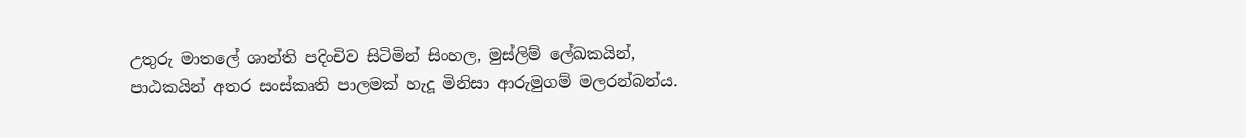උතුරු මාතලේ ශාන්ති පදිංචිව සිටිමින් සිංහල, මුස්ලිම් ලේඛකයින්, පාඨකයින් අතර සංස්කෘති පාලමක් හැදූ මිනිසා ආරුමුගම් මලරන්බන්ය.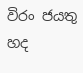විරං ජයතු හද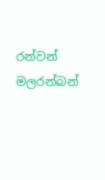රන්වන් මලරන්බන්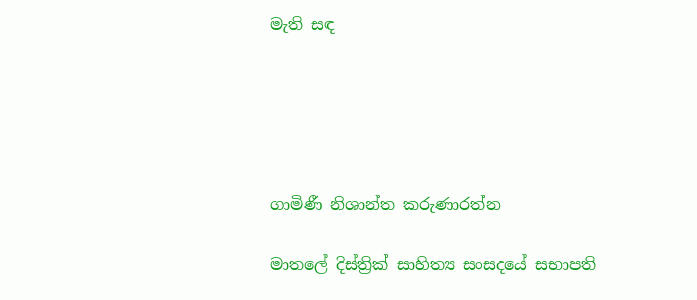මැති සඳ





ගාමිණී නිශාන්ත කරුණාරත්න

මාතලේ දිස්ත්‍රික් සාහිත්‍ය සංසදයේ සභාපති